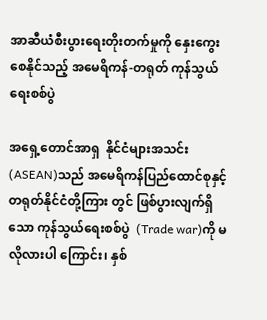အာဆီယံစီးပွားရေးတိုးတက်မှုကို နှေးကွေးစေနိုင်သည့် အမေရိကန်-တရုတ် ကုန်သွယ်ရေးစစ်ပွဲ

အရှေ့တောင်အာရှ  နိုင်ငံများအသင်း (ASEAN)သည် အမေရိကန်ပြည်ထောင်စုနှင့်တရုတ်နိုင်ငံတို့ကြား တွင် ဖြစ်ပွားလျက်ရှိသော ကုန်သွယ်ရေးစစ်ပွဲ  (Trade war)ကို မလိုလားပါ ကြောင်း၊ နှစ်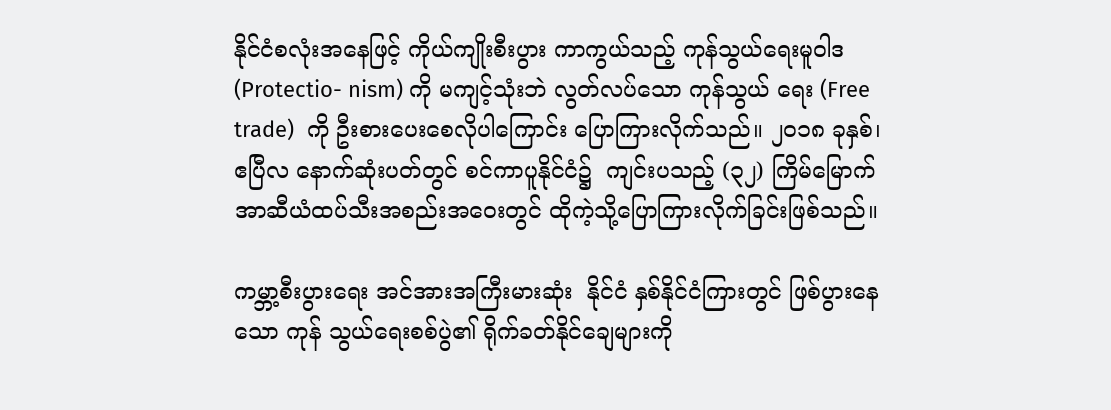နိုင်ငံစလုံးအနေဖြင့် ကိုယ်ကျိုးစီးပွား ကာကွယ်သည့် ကုန်သွယ်ရေးမူဝါဒ (Protectio- nism) ကို မကျင့်သုံးဘဲ လွတ်လပ်သော ကုန်သွယ် ရေး (Free trade)  ကို ဦးစားပေးစေလိုပါကြောင်း ပြောကြားလိုက်သည်။ ၂၀၁၈ ခုနှစ်၊ ဧပြီလ နောက်ဆုံးပတ်တွင် စင်ကာပူနိုင်ငံ၌  ကျင်းပသည့် (၃၂) ကြိမ်မြောက် အာဆီယံထပ်သီးအစည်းအဝေးတွင် ထိုကဲ့သို့ပြောကြားလိုက်ခြင်းဖြစ်သည်။

ကမ္ဘာ့စီးပွားရေး အင်အားအကြီးမားဆုံး  နိုင်ငံ နှစ်နိုင်ငံကြားတွင် ဖြစ်ပွားနေသော ကုန် သွယ်ရေးစစ်ပွဲ၏ ရိုက်ခတ်နိုင်ချေများကို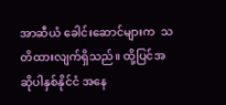အာဆီယံ ခေါင်းဆောင်များက  သတိထားလျက်ရှိသည်။ ထို့ပြင်အဆိုပါနှစ်နိုင်ငံ အနေ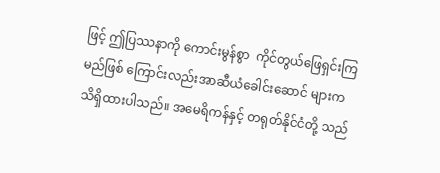ဖြင့် ဤပြဿနာကို ကောင်းမွန်စွာ  ကိုင်တွယ်ဖြေရှင်းကြမည်ဖြစ် ကြောင်းလည်းအာဆီယံခေါင်းဆောင် များက သိရှိထားပါသည်။ အမေရိကန်နှင့် တရုတ်နိုင်ငံတို့ သည်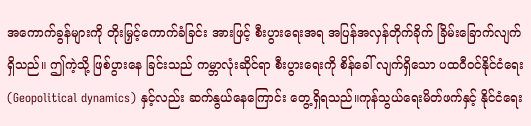အကောက်ခွန်များကို တိုးမြှင့်ကောက်ခံခြင်း အားဖြင့် စီးပွားရေးအရ အပြန်အလှန်တိုက်ခိုက် ခြိမ်းခြောက်လျက်ရှိသည်။ ဤကဲ့သို့ ဖြစ်ပွားနေ ခြင်းသည် ကမ္ဘာလုံးဆိုင်ရာ စီးပွားရေးကို စိန်ခေါ် လျက်ရှိသော ပထဝီဝင်နိုင်ငံရေး (Geopolitical dynamics) နှင့်လည်း ဆက်နွယ်နေကြောင်း တွေ့ရှိရသည်။ကုန်သွယ်ရေးမိတ်ဖက်နှင့် နိုင်ငံရေး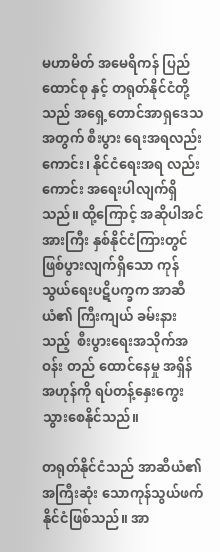မဟာမိတ် အမေရိကန် ပြည်ထောင်စု နှင့် တရုတ်နိုင်ငံတို့သည် အရှေ့တောင်အာရှဒေသအတွက် စီးပွား ရေးအရလည်းကောင်း၊ နိုင်ငံရေးအရ လည်းကောင်း အရေးပါလျက်ရှိသည်။ ထို့ကြောင့် အဆိုပါအင် အားကြီး နှစ်နိုင်ငံကြားတွင် ဖြစ်ပွားလျက်ရှိသော ကုန်သွယ်ရေးပဋိပက္ခက အာဆီယံ၏ ကြီးကျယ် ခမ်းနားသည့်  စီးပွားရေးအသိုက်အဝန်း တည် ထောင်နေမှု အရှိန်အဟုန်ကို ရပ်တန့်နှေးကွေး သွားစေနိုင်သည်။

တရုတ်နိုင်ငံသည် အာဆီယံ၏ အကြီးဆုံး သောကုန်သွယ်ဖက်နိုင်ငံဖြစ်သည်။ အာ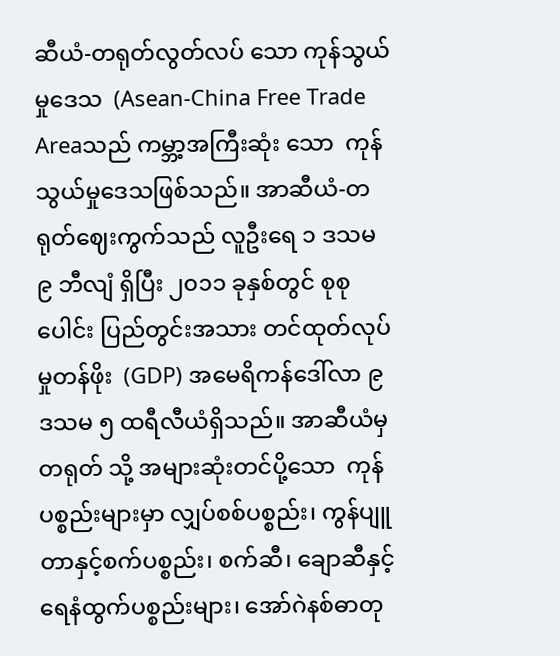ဆီယံ-တရုတ်လွတ်လပ် သော ကုန်သွယ်မှုဒေသ  (Asean-China Free Trade Areaသည် ကမ္ဘာ့အကြီးဆုံး သော  ကုန်သွယ်မှုဒေသဖြစ်သည်။ အာဆီယံ-တရုတ်ဈေးကွက်သည် လူဦးရေ ၁ ဒသမ ၉ ဘီလျံ ရှိပြီး ၂၀၁၁ ခုနှစ်တွင် စုစုပေါင်း ပြည်တွင်းအသား တင်ထုတ်လုပ်မှုတန်ဖိုး  (GDP) အမေရိကန်ဒေါ်လာ ၉ ဒသမ ၅ ထရီလီယံရှိသည်။ အာဆီယံမှ တရုတ် သို့ အများဆုံးတင်ပို့သော  ကုန်ပစ္စည်းများမှာ လျှပ်စစ်ပစ္စည်း၊ ကွန်ပျူတာနှင့်စက်ပစ္စည်း၊ စက်ဆီ၊ ချောဆီနှင့် ရေနံထွက်ပစ္စည်းများ၊ အော်ဂဲနစ်ဓာတု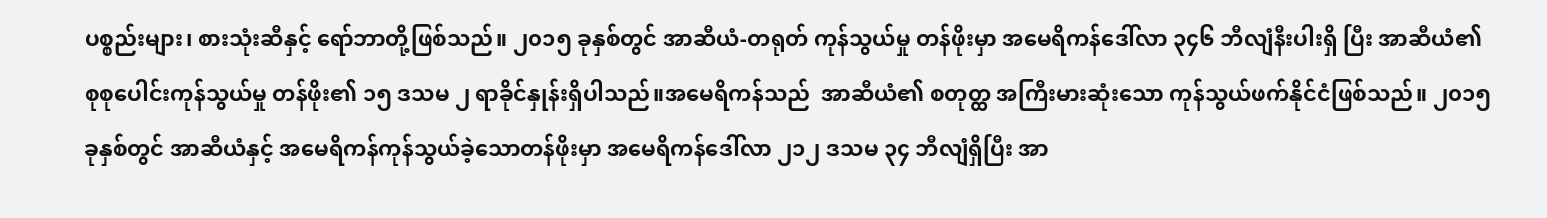ပစ္စည်းများ၊ စားသုံးဆီနှင့် ရော်ဘာတို့ဖြစ်သည်။ ၂၀၁၅ ခုနှစ်တွင် အာဆီယံ-တရုတ် ကုန်သွယ်မှု တန်ဖိုးမှာ အမေရိကန်ဒေါ်လာ ၃၄၆ ဘီလျံနီးပါးရှိ ပြီး အာဆီယံ၏ စုစုပေါင်းကုန်သွယ်မှု တန်ဖိုး၏ ၁၅ ဒသမ ၂ ရာခိုင်နှုန်းရှိပါသည်။အမေရိကန်သည်  အာဆီယံ၏ စတုတ္ထ အကြီးမားဆုံးသော ကုန်သွယ်ဖက်နိုင်ငံဖြစ်သည်။ ၂၀၁၅ ခုနှစ်တွင် အာဆီယံနှင့် အမေရိကန်ကုန်သွယ်ခဲ့သောတန်ဖိုးမှာ အမေရိကန်ဒေါ်လာ ၂၁၂ ဒသမ ၃၄ ဘီလျံရှိပြီး အာ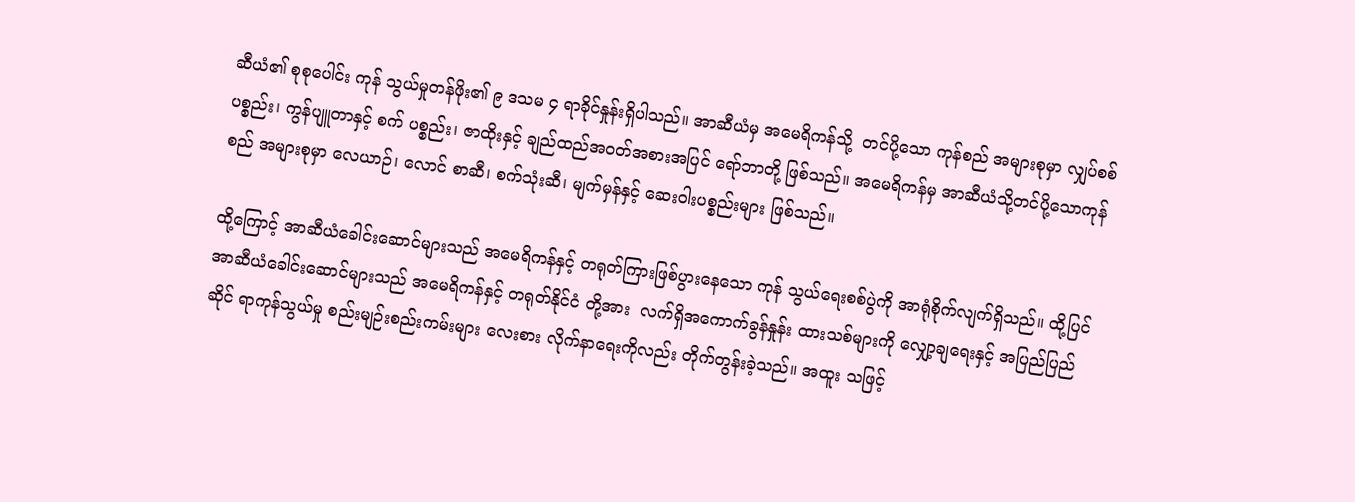ဆီယံ၏ စုစုပေါင်း ကုန် သွယ်မှုတန်ဖိုး၏ ၉ ဒသမ ၄ ရာခိုင်နှုန်းရှိပါသည်။ အာဆီယံမှ အမေရိကန်သို့  တင်ပို့သော ကုန်စည် အများစုမှာ လျှပ်စစ်ပစ္စည်း၊ ကွန်ပျူတာနှင့် စက် ပစ္စည်း၊ ဇာထိုးနှင့် ချည်ထည်အဝတ်အစားအပြင် ရော်ဘာတို့ ဖြစ်သည်။ အမေရိကန်မှ အာဆီယံသို့တင်ပို့သောကုန်စည် အများစုမှာ လေယာဉ်၊ လောင် စာဆီ၊ စက်သုံးဆီ၊ မျက်မှန်နှင့် ဆေးဝါးပစ္စည်းများ ဖြစ်သည်။

ထို့ကြောင့် အာဆီယံခေါင်းဆောင်များသည် အမေရိကန်နှင့် တရုတ်ကြားဖြစ်ပွားနေသော ကုန် သွယ်ရေးစစ်ပွဲကို အာရုံစိုက်လျက်ရှိသည်။ ထို့ပြင် အာဆီယံခေါင်းဆောင်များသည် အမေရိကန်နှင့် တရုတ်နိုင်ငံ တို့အား  လက်ရှိအကောက်ခွန်နှုန်း ထားသစ်များကို လျှော့ချရေးနှင့် အပြည်ပြည်ဆိုင် ရာကုန်သွယ်မှု စည်းမျဉ်းစည်းကမ်းများ လေးစား လိုက်နာရေးကိုလည်း တိုက်တွန်းခဲ့သည်။ အထူး သဖြင့်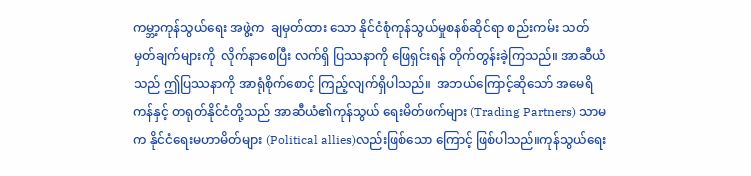ကမ္ဘာ့ကုန်သွယ်ရေး အဖွဲ့က  ချမှတ်ထား သော နိုင်ငံစုံကုန်သွယ်မှုစနစ်ဆိုင်ရာ စည်းကမ်း သတ်မှတ်ချက်များကို  လိုက်နာစေပြီး လက်ရှိ ပြဿနာကို ဖြေရှင်းရန် တိုက်တွန်းခဲ့ကြသည်။ အာဆီယံသည် ဤပြဿနာကို အာရုံစိုက်စောင့် ကြည့်လျက်ရှိပါသည်။  အဘယ်ကြောင့်ဆိုသော် အမေရိကန်နှင့် တရုတ်နိုင်ငံတို့သည် အာဆီယံ၏ကုန်သွယ် ရေးမိတ်ဖက်များ (Trading Partners) သာမက နိုင်ငံရေးမဟာမိတ်များ (Political allies)လည်းဖြစ်သော ကြောင့် ဖြစ်ပါသည်။ကုန်သွယ်ရေး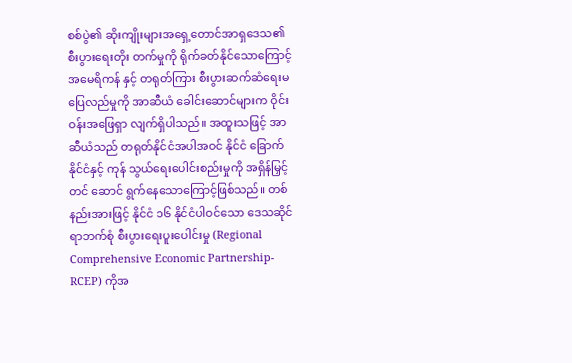စစ်ပွဲ၏ ဆိုးကျိုးများအရှေ့တောင်အာရှဒေသ၏ စီးပွားရေးတိုး တက်မှုကို ရိုက်ခတ်နိုင်သောကြောင့် အမေရိကန် နှင့် တရုတ်ကြား စီးပွားဆက်ဆံရေးမပြေလည်မှုကို အာဆီယံ ခေါင်းဆောင်များက ဝိုင်းဝန်းအဖြေရှာ လျက်ရှိပါသည်။ အထူးသဖြင့် အာဆီယံသည် တရုတ်နိုင်ငံအပါအဝင် နိုင်ငံ ခြောက်နိုင်ငံနှင့် ကုန် သွယ်ရေးပေါင်းစည်းမှုကို အရှိန်မြှင့်တင် ဆောင် ရွက်နေသောကြောင့်ဖြစ်သည်။ တစ်နည်းအားဖြင့် နိုင်ငံ ၁၆ နိုင်ငံပါဝင်သော ဒေသဆိုင်ရာဘက်စုံ စီးပွားရေးပူးပေါင်းမှု (Regional Comprehensive Economic Partnership-RCEP) ကိုအ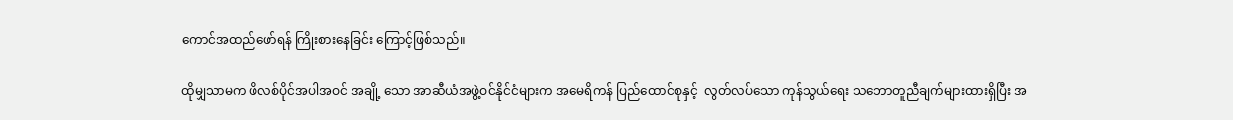ကောင်အထည်ဖော်ရန် ကြိုးစားနေခြင်း ကြောင့်ဖြစ်သည်။

ထိုမျှသာမက ဖိလစ်ပိုင်အပါအဝင် အချို့ သော အာဆီယံအဖွဲ့ဝင်နိုင်ငံများက အမေရိကန် ပြည်ထောင်စုနှင့်  လွတ်လပ်သော ကုန်သွယ်ရေး သဘောတူညီချက်များထားရှိပြီး အ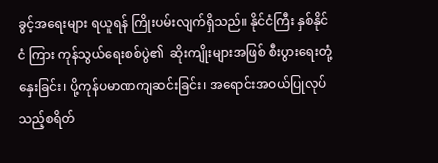ခွင့်အရေးများ ရယူရန် ကြိုးပမ်းလျက်ရှိသည်။ နိုင်ငံကြီး နှစ်နိုင်ငံ ကြား ကုန်သွယ်ရေးစစ်ပွဲ၏  ဆိုးကျိုးများအဖြစ် စီးပွားရေးတုံ့နှေးခြင်း၊ ပို့ကုန်ပမာဏကျဆင်းခြင်း၊ အရောင်းအဝယ်ပြုလုပ်သည့်စရိတ်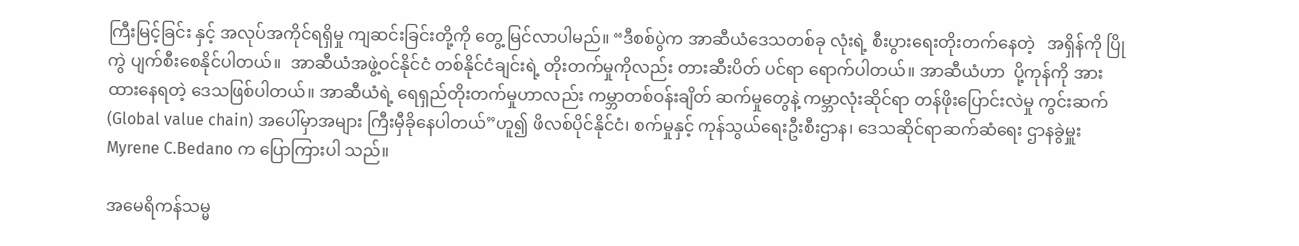ကြီးမြင့်ခြင်း နှင့် အလုပ်အကိုင်ရရှိမှု ကျဆင်းခြင်းတို့ကို တွေ့ မြင်လာပါမည်။ “ဒီစစ်ပွဲက အာဆီယံဒေသတစ်ခု လုံးရဲ့ စီးပွားရေးတိုးတက်နေတဲ့   အရှိန်ကို ပြိုကွဲ ပျက်စီးစေနိုင်ပါတယ်။  အာဆီယံအဖွဲ့ဝင်နိုင်ငံ တစ်နိုင်ငံချင်းရဲ့ တိုးတက်မှုကိုလည်း တားဆီးပိတ် ပင်ရာ ရောက်ပါတယ်။ အာဆီယံဟာ  ပို့ကုန်ကို အားထားနေရတဲ့ ဒေသဖြစ်ပါတယ်။ အာဆီယံရဲ့ ရေရှည်တိုးတက်မှုဟာလည်း ကမ္ဘာတစ်ဝန်းချိတ် ဆက်မှုတွေနဲ့ ကမ္ဘာလုံးဆိုင်ရာ တန်ဖိုးပြောင်းလဲမှု ကွင်းဆက်  (Global value chain) အပေါ်မှာအများ ကြီးမှီခိုနေပါတယ်”ဟူ၍ ဖိလစ်ပိုင်နိုင်ငံ၊ စက်မှုနှင့် ကုန်သွယ်ရေးဦးစီးဌာန၊ ဒေသဆိုင်ရာဆက်ဆံရေး ဌာနခွဲမှူး Myrene C.Bedano က ပြောကြားပါ သည်။

အမေရိကန်သမ္မ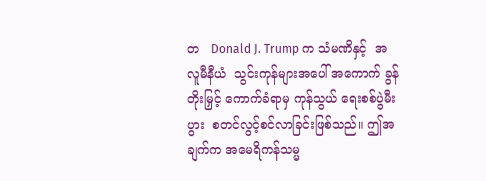တ   Donald J. Trump က သံမဏိနှင့်  အလူမီနီယံ  သွင်းကုန်များအပေါ် အကောက် ခွန်တိုးမြှင့် ကောက်ခံရာမှ ကုန်သွယ် ရေးစစ်ပွဲမီးပွား  စတင်လွင့်စင်လာခြင်းဖြစ်သည်။ ဤအချက်က အမေရိကန်သမ္မ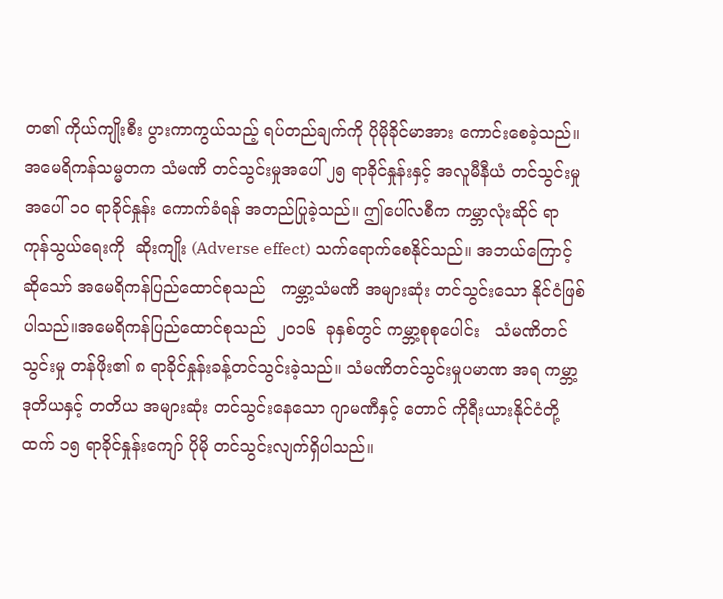တ၏ ကိုယ်ကျိုးစီး ပွားကာကွယ်သည့် ရပ်တည်ချက်ကို ပိုမိုခိုင်မာအား ကောင်းစေခဲ့သည်။ အမေရိကန်သမ္မတက သံမဏိ တင်သွင်းမှုအပေါ် ၂၅ ရာခိုင်နှုန်းနှင့် အလူမီနီယံ တင်သွင်းမှုအပေါ် ၁၀ ရာခိုင်နှုန်း ကောက်ခံရန် အတည်ပြုခဲ့သည်။ ဤပေါ်လစီက ကမ္ဘာလုံးဆိုင် ရာ ကုန်သွယ်ရေးကို  ဆိုးကျိုး (Adverse effect) သက်ရောက်စေနိုင်သည်။ အဘယ်ကြောင့်ဆိုသော် အမေရိကန်ပြည်ထောင်စုသည်   ကမ္ဘာ့သံမဏိ အများဆုံး တင်သွင်းသော နိုင်ငံဖြစ်ပါသည်။အမေရိကန်ပြည်ထောင်စုသည်  ၂၀၁၆  ခုနှစ်တွင် ကမ္ဘာ့စုစုပေါင်း   သံမဏိတင်သွင်းမှု တန်ဖိုး၏ ၈ ရာခိုင်နှုန်းခန့်တင်သွင်းခဲ့သည်။ သံမဏိတင်သွင်းမှုပမာဏ အရ ကမ္ဘာ့ဒုတိယနှင့် တတိယ အများဆုံး တင်သွင်းနေသော ဂျာမဏီနှင့် တောင် ကိုရီးယားနိုင်ငံတို့ထက် ၁၅ ရာခိုင်နှုန်းကျော် ပိုမို တင်သွင်းလျက်ရှိပါသည်။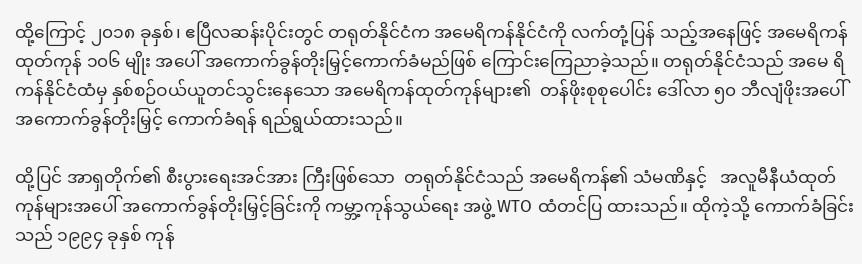ထို့ကြောင့် ၂၀၁၈ ခုနှစ်၊ ဧပြီလဆန်းပိုင်းတွင် တရုတ်နိုင်ငံက အမေရိကန်နိုင်ငံကို လက်တုံ့ပြန် သည့်အနေဖြင့် အမေရိကန်ထုတ်ကုန် ၁၀၆ မျိုး အပေါ် အကောက်ခွန်တိုးမြှင့်ကောက်ခံမည်ဖြစ် ကြောင်းကြေညာခဲ့သည်။ တရုတ်နိုင်ငံသည် အမေ ရိကန်နိုင်ငံထံမှ နှစ်စဉ်ဝယ်ယူတင်သွင်းနေသော အမေရိကန်ထုတ်ကုန်များ၏  တန်ဖိုးစုစုပေါင်း ဒေါ်လာ ၅၀ ဘီလျံဖိုးအပေါ် အကောက်ခွန်တိုးမြှင့် ကောက်ခံရန် ရည်ရွယ်ထားသည်။

ထို့ပြင် အာရှတိုက်၏ စီးပွားရေးအင်အား ကြီးဖြစ်သော  တရုတ်နိုင်ငံသည် အမေရိကန်၏ သံမဏိနှင့်   အလူမီနီယံထုတ်ကုန်များအပေါ် အကောက်ခွန်တိုးမြှင့်ခြင်းကို ကမ္ဘာ့ကုန်သွယ်ရေး အဖွဲ့ WTO ထံတင်ပြ ထားသည်။ ထိုကဲ့သို့ ကောက်ခံခြင်းသည် ၁၉၉၄ ခုနှစ် ကုန်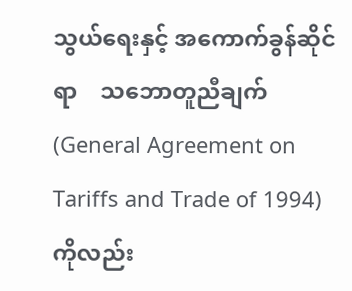သွယ်ရေးနှင့် အကောက်ခွန်ဆိုင်ရာ    သဘောတူညီချက် (General Agreement on Tariffs and Trade of 1994) ကိုလည်း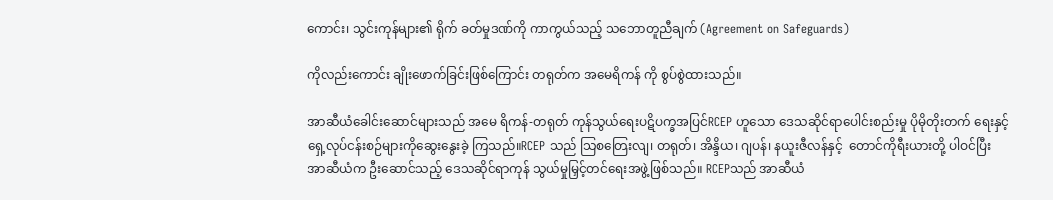ကောင်း၊ သွင်းကုန်များ၏ ရိုက် ခတ်မှုဒဏ်ကို ကာကွယ်သည့် သဘောတူညီချက် (Agreement on Safeguards)

ကိုလည်းကောင်း ချိုးဖောက်ခြင်းဖြစ်ကြောင်း တရုတ်က အမေရိကန် ကို စွပ်စွဲထားသည်။

အာဆီယံခေါင်းဆောင်များသည် အမေ ရိကန်-တရုတ် ကုန်သွယ်ရေးပဋိပက္ခအပြင်RCEP ဟူသော ဒေသဆိုင်ရာပေါင်းစည်းမှု ပိုမိုတိုးတက် ရေးနှင့် ရှေ့လုပ်ငန်းစဉ်များကိုဆွေးနွေးခဲ့ ကြသည်။RCEP သည် သြစတြေးလျ၊ တရုတ်၊ အိန္ဒိယ၊ ဂျပန်၊ နယူးဇီလန်နှင့်  တောင်ကိုရီးယားတို့ ပါဝင်ပြီး အာဆီယံက ဦးဆောင်သည့် ဒေသဆိုင်ရာကုန် သွယ်မှုမြှင့်တင်ရေးအဖွဲ့ဖြစ်သည်။ RCEPသည် အာဆီယံ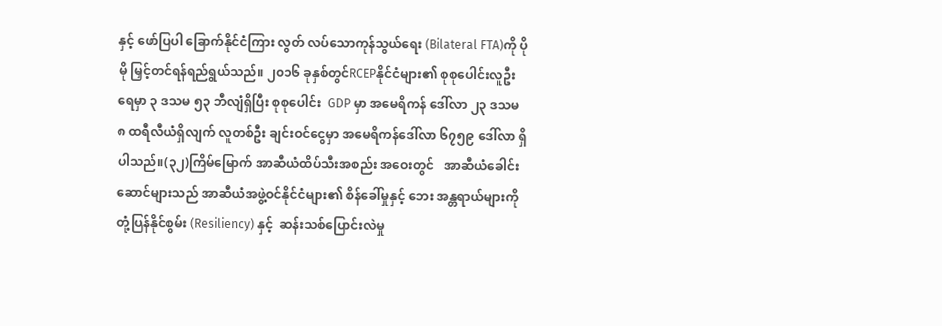နှင့် ဖော်ပြပါ ခြောက်နိုင်ငံကြား လွတ် လပ်သောကုန်သွယ်ရေး (Bilateral FTA)ကို ပိုမို မြှင့်တင်ရန်ရည်ရွယ်သည်။ ၂၀၁၆ ခုနှစ်တွင်RCEPနိုင်ငံများ၏ စုစုပေါင်းလူဦးရေမှာ ၃ ဒသမ ၅၃ ဘီလျံရှိပြီး စုစုပေါင်း  GDP မှာ အမေရိကန် ဒေါ်လာ ၂၃ ဒသမ ၈ ထရီလီယံရှိလျက် လူတစ်ဦး ချင်းဝင်ငွေမှာ အမေရိကန်ဒေါ်လာ ၆၇၅၉ ဒေါ်လာ ရှိပါသည်။(၃၂)ကြိမ်မြောက် အာဆီယံထိပ်သီးအစည်း အဝေးတွင်   အာဆီယံခေါင်းဆောင်များသည် အာဆီယံအဖွဲ့ဝင်နိုင်ငံများ၏ စိန်ခေါ်မှုနှင့် ဘေး အန္တရာယ်များကို တုံ့ပြန်နိုင်စွမ်း (Resiliency) နှင့်  ဆန်းသစ်ပြောင်းလဲမှု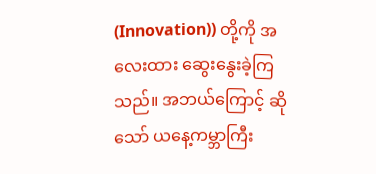(Innovation)) တို့ကို အလေးထား ဆွေးနွေးခဲ့ကြသည်။ အဘယ်ကြောင့် ဆိုသော် ယနေ့ကမ္ဘာကြီး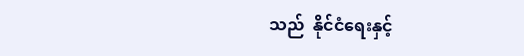သည်  နိုင်ငံရေးနှင့်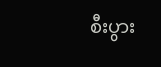စီးပွား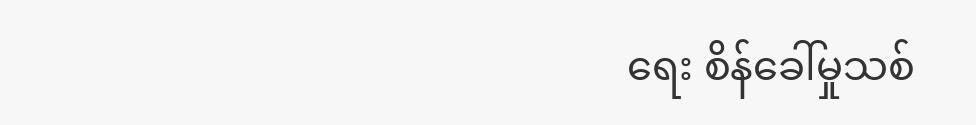ရေး စိန်ခေါ်မှုသစ်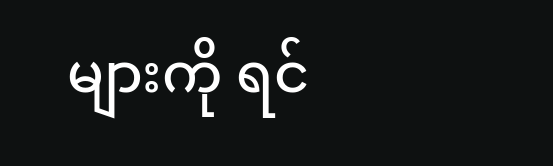များကို ရင်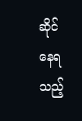ဆိုင်နေရသည့်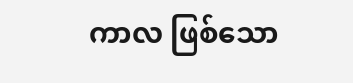ကာလ ဖြစ်သော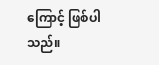ကြောင့် ဖြစ်ပါသည်။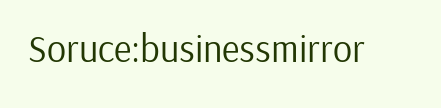Soruce:businessmirror